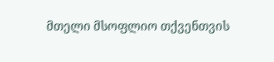მთელი მსოფლიო თქვენთვის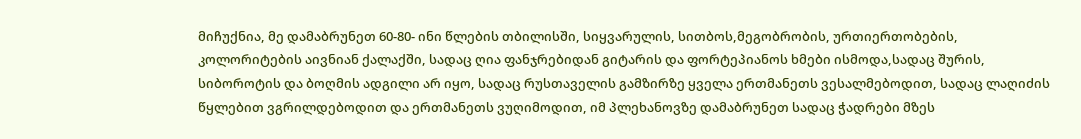მიჩუქნია, მე დამაბრუნეთ 60-80- ინი წლების თბილისში, სიყვარულის, სითბოს,მეგობრობის, ურთიერთობების, კოლორიტების აივნიან ქალაქში, სადაც ღია ფანჯრებიდან გიტარის და ფორტეპიანოს ხმები ისმოდა,სადაც შურის, სიბოროტის და ბოღმის ადგილი არ იყო, სადაც რუსთაველის გამზირზე ყველა ერთმანეთს ვესალმებოდით, სადაც ლაღიძის წყლებით ვგრილდებოდით და ერთმანეთს ვუღიმოდით, იმ პლეხანოვზე დამაბრუნეთ სადაც ჭადრები მზეს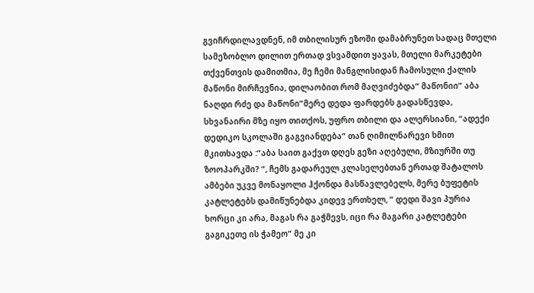გვიჩრდილავდნენ, იმ თბილისურ ეზოში დამაბრუნეთ სადაც მთელი სამეზობლო დილით ერთად ვსვამდით ყავას, მთელი მარკეტები თქვენთვის დამითმია, მე ჩემი მანგლისიდან ჩამოსული ქალის მაწონი მირჩევნია, დილაობით რომ მაღვიძებდა” მაწონიი” აბა ნაღდი რძე და მაწონი”მერე დედა ფარდებს გადასწევდა, სხვანაირი მზე იყო თითქოს, უფრო თბილი და ალერსიანი, “ადექი დედიკო სკოლაში გაგვიანდება” თან ღიმილნარევი ხმით მკითხავდა :”აბა საით გაქვთ დღეს გეზი აღებული, მზიურში თუ ზოოპარკში? “, ჩემს გადარეულ კლასელებთან ერთად შატალოს ამბები უკვე მონაყოლი ჰქონდა მასწავლებელს, მერე ბუფეტის კატლეტებს დამიწუნებდა კიდევ ერთხელ, ” დედი შავი პურია ხორცი კი არა, მაგას რა გაჭმევს, იცი რა მაგარი კატლეტები გაგიკეთე ის ჭამეო” მე კი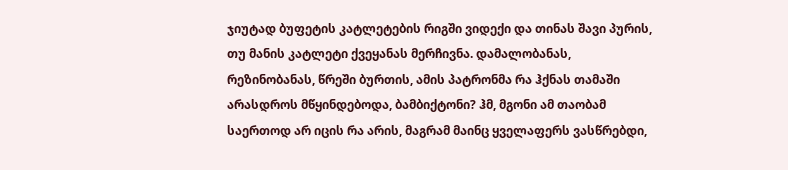ჯიუტად ბუფეტის კატლეტების რიგში ვიდექი და თინას შავი პურის, თუ მანის კატლეტი ქვეყანას მერჩივნა. დამალობანას, რეზინობანას, წრეში ბურთის, ამის პატრონმა რა ჰქნას თამაში არასდროს მწყინდებოდა, ბამბიქტონი? ჰმ, მგონი ამ თაობამ საერთოდ არ იცის რა არის, მაგრამ მაინც ყველაფერს ვასწრებდი,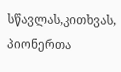სწავლას,კითხვას, პიონერთა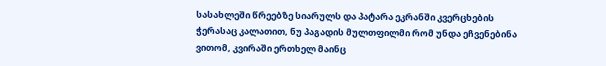სასახლეში წრეებზე სიარულს და პატარა ეკრანში კვერცხების ჭერასაც კალათით, ნუ პაგადის მულთფილმი რომ უნდა ეჩვენებინა ვითომ, კვირაში ერთხელ მაინც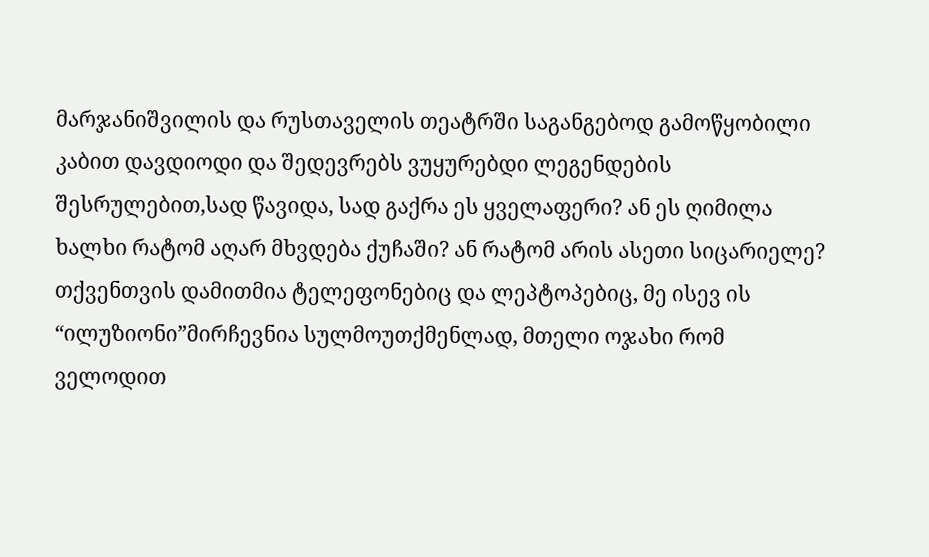მარჯანიშვილის და რუსთაველის თეატრში საგანგებოდ გამოწყობილი კაბით დავდიოდი და შედევრებს ვუყურებდი ლეგენდების შესრულებით,სად წავიდა, სად გაქრა ეს ყველაფერი? ან ეს ღიმილა ხალხი რატომ აღარ მხვდება ქუჩაში? ან რატომ არის ასეთი სიცარიელე? თქვენთვის დამითმია ტელეფონებიც და ლეპტოპებიც, მე ისევ ის “ილუზიონი”მირჩევნია სულმოუთქმენლად, მთელი ოჯახი რომ ველოდით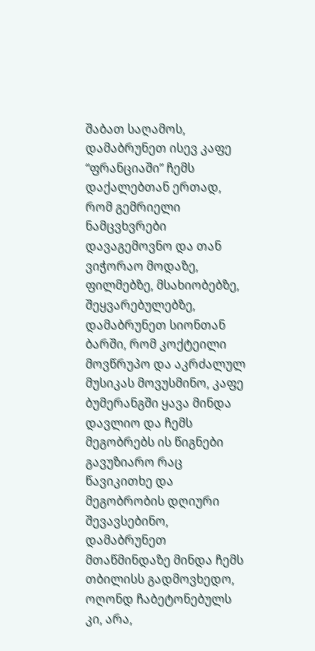შაბათ საღამოს, დამაბრუნეთ ისევ კაფე “ფრანციაში” ჩემს დაქალებთან ერთად, რომ გემრიელი ნამცვხვრები დავაგემოვნო და თან ვიჭორაო მოდაზე, ფილმებზე, მსახიობებზე, შეყვარებულებზე, დამაბრუნეთ სიონთან ბარში, რომ კოქტეილი მოვწრუპო და აკრძალულ მუსიკას მოვუსმინო, კაფე ბუმერანგში ყავა მინდა დავლიო და ჩემს მეგობრებს ის წიგნები გავუზიარო რაც წავიკითხე და მეგობრობის დღიური შევავსებინო, დამაბრუნეთ მთაწმინდაზე მინდა ჩემს თბილისს გადმოვხედო, ოღონდ ჩაბეტონებულს კი, არა,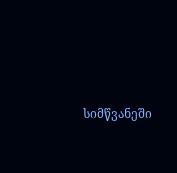სიმწვანეში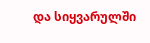და სიყვარულში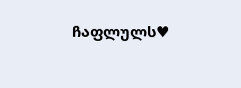ჩაფლულს♥